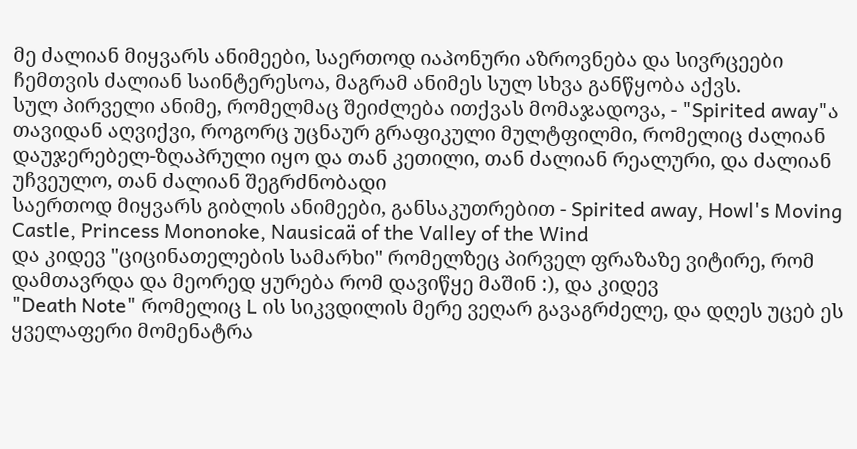მე ძალიან მიყვარს ანიმეები, საერთოდ იაპონური აზროვნება და სივრცეები ჩემთვის ძალიან საინტერესოა, მაგრამ ანიმეს სულ სხვა განწყობა აქვს.
სულ პირველი ანიმე, რომელმაც შეიძლება ითქვას მომაჯადოვა, - "Spirited away"ა
თავიდან აღვიქვი, როგორც უცნაურ გრაფიკული მულტფილმი, რომელიც ძალიან დაუჯერებელ-ზღაპრული იყო და თან კეთილი, თან ძალიან რეალური, და ძალიან უჩვეულო, თან ძალიან შეგრძნობადი
საერთოდ მიყვარს გიბლის ანიმეები, განსაკუთრებით - Spirited away, Howl's Moving Castle, Princess Mononoke, Nausicaä of the Valley of the Wind
და კიდევ "ციცინათელების სამარხი" რომელზეც პირველ ფრაზაზე ვიტირე, რომ დამთავრდა და მეორედ ყურება რომ დავიწყე მაშინ :), და კიდევ
"Death Note" რომელიც L ის სიკვდილის მერე ვეღარ გავაგრძელე, და დღეს უცებ ეს ყველაფერი მომენატრა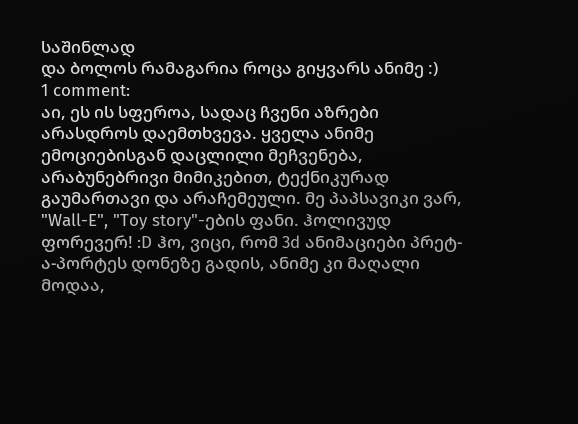საშინლად
და ბოლოს რამაგარია როცა გიყვარს ანიმე :)
1 comment:
აი, ეს ის სფეროა, სადაც ჩვენი აზრები არასდროს დაემთხვევა. ყველა ანიმე ემოციებისგან დაცლილი მეჩვენება, არაბუნებრივი მიმიკებით, ტექნიკურად გაუმართავი და არაჩემეული. მე პაპსავიკი ვარ, "Wall-E", "Toy story"-ების ფანი. ჰოლივუდ ფორევერ! :D ჰო, ვიცი, რომ 3d ანიმაციები პრეტ-ა-პორტეს დონეზე გადის, ანიმე კი მაღალი მოდაა,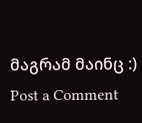მაგრამ მაინც :)
Post a Comment